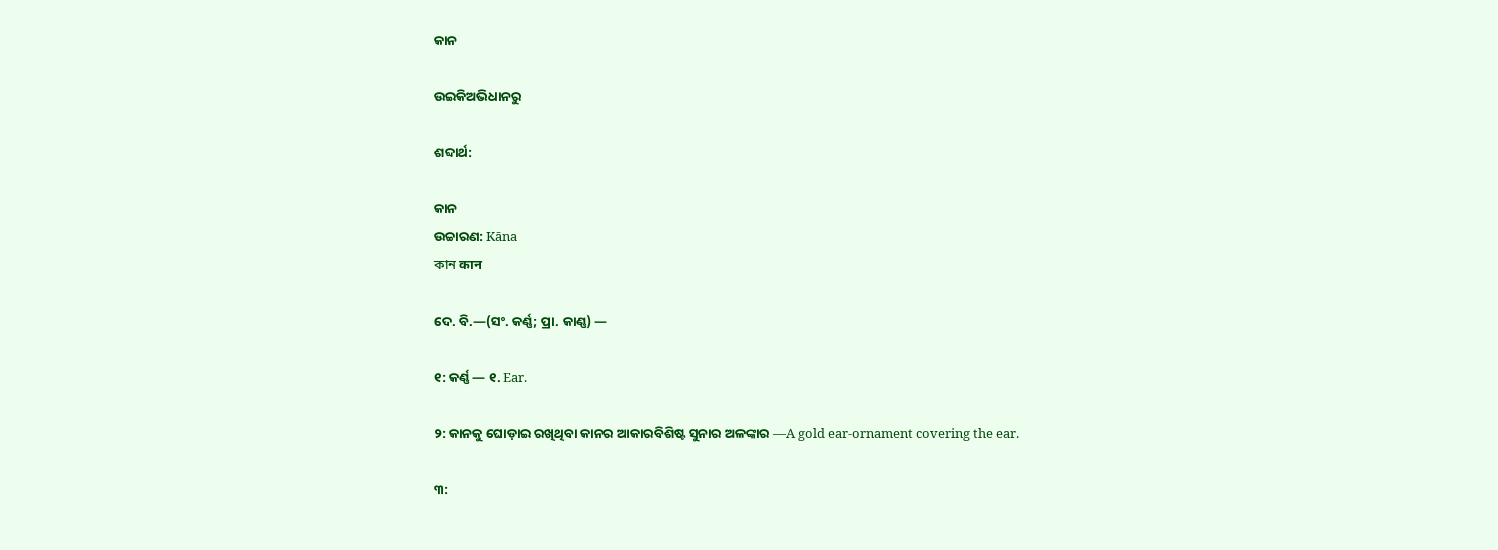କାନ

ଉଇକିଅଭିଧାନ‌ରୁ

ଶବ୍ଦାର୍ଥ:

କାନ
ଉଚ୍ଚାରଣ: Kāna
কান कान

ଦେ. ବି.—(ସଂ. କର୍ଣ୍ଣ; ପ୍ରା. କାଣ୍ଣ) —

୧: କର୍ଣ୍ଣ — ୧. Ear.

୨: କାନକୁ ଘୋଡ଼ାଇ ରଖିଥିବା କାନର ଆକାରବିଶିଷ୍ଟ ସୁନାର ଅଳଙ୍କାର —A gold ear-ornament covering the ear.

୩: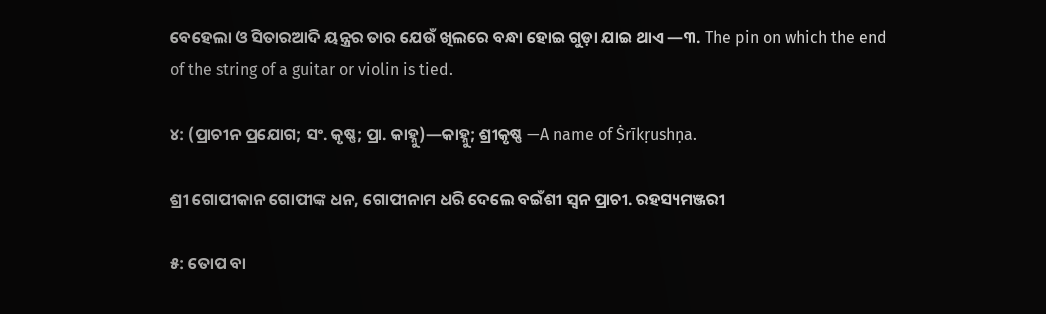ବେହେଲା ଓ ସିତାରଆଦି ୟନ୍ତ୍ରର ତାର ଯେଉଁ ଖିଲରେ ବନ୍ଧା ହୋଇ ଗୁଡ଼ା ଯାଇ ଥାଏ —୩. The pin on which the end of the string of a guitar or violin is tied.

୪: (ପ୍ରାଚୀନ ପ୍ରଯୋଗ; ସଂ. କୃଷ୍ଣ; ପ୍ରା. କାହ୍ନୁ)—କାହ୍ନୁ; ଶ୍ରୀକୃଷ୍ଣ —A name of Ṡrīkṛushṇa.

ଶ୍ରୀ ଗୋପୀକାନ ଗୋପୀଙ୍କ ଧନ, ଗୋପୀନାମ ଧରି ଦେଲେ ବଇଁଶୀ ସ୍ବନ ପ୍ରାଚୀ. ରହସ୍ୟମଞ୍ଜରୀ

୫: ତୋପ ବା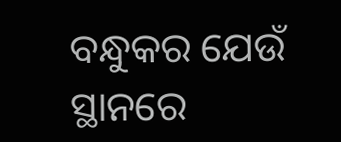ବନ୍ଧୁକର ଯେଉଁ ସ୍ଥାନରେ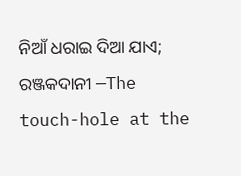ନିଆଁ ଧରାଇ ଦିଆ ଯାଏ; ରଞ୍ଜକଦାନୀ —The touch-hole at the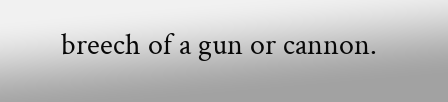breech of a gun or cannon.